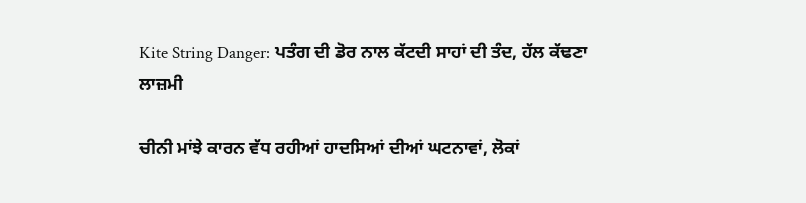Kite String Danger: ਪਤੰਗ ਦੀ ਡੋਰ ਨਾਲ ਕੱਟਦੀ ਸਾਹਾਂ ਦੀ ਤੰਦ, ਹੱਲ ਕੱਢਣਾ ਲਾਜ਼ਮੀ

ਚੀਨੀ ਮਾਂਝੇ ਕਾਰਨ ਵੱਧ ਰਹੀਆਂ ਹਾਦਸਿਆਂ ਦੀਆਂ ਘਟਨਾਵਾਂ, ਲੋਕਾਂ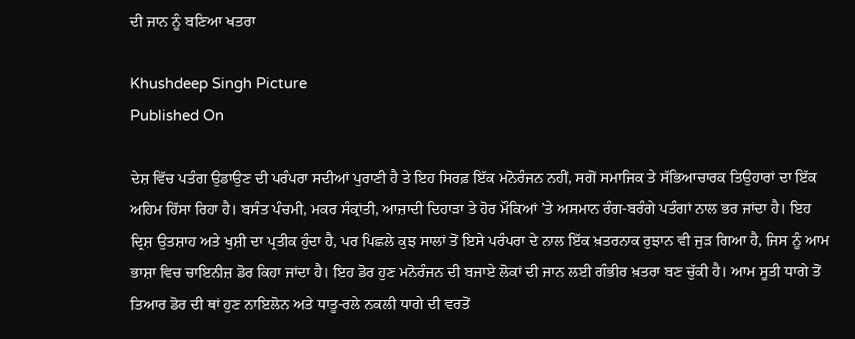ਦੀ ਜਾਨ ਨੂੰ ਬਣਿਆ ਖਤਰਾ

Khushdeep Singh Picture
Published On

ਦੇਸ਼ ਵਿੱਚ ਪਤੰਗ ਉਡਾਉਣ ਦੀ ਪਰੰਪਰਾ ਸਦੀਆਂ ਪੁਰਾਣੀ ਹੈ ਤੇ ਇਹ ਸਿਰਫ਼ ਇੱਕ ਮਨੋਰੰਜਨ ਨਹੀਂ, ਸਗੋਂ ਸਮਾਜਿਕ ਤੇ ਸੱਭਿਆਚਾਰਕ ਤਿਉਹਾਰਾਂ ਦਾ ਇੱਕ ਅਹਿਮ ਹਿੱਸਾ ਰਿਹਾ ਹੈ। ਬਸੰਤ ਪੰਚਮੀ, ਮਕਰ ਸੰਕ੍ਰਾਂਤੀ, ਆਜ਼ਾਦੀ ਦਿਹਾੜਾ ਤੇ ਹੋਰ ਮੌਕਿਆਂ ’ਤੇ ਅਸਮਾਨ ਰੰਗ-ਬਰੰਗੇ ਪਤੰਗਾਂ ਨਾਲ ਭਰ ਜਾਂਦਾ ਹੈ। ਇਹ ਦ੍ਰਿਸ਼ ਉਤਸ਼ਾਹ ਅਤੇ ਖੁਸ਼ੀ ਦਾ ਪ੍ਰਤੀਕ ਹੁੰਦਾ ਹੈ, ਪਰ ਪਿਛਲੇ ਕੁਝ ਸਾਲਾਂ ਤੋਂ ਇਸੇ ਪਰੰਪਰਾ ਦੇ ਨਾਲ ਇੱਕ ਖ਼ਤਰਨਾਕ ਰੁਝਾਨ ਵੀ ਜੁੜ ਗਿਆ ਹੈ, ਜਿਸ ਨੂੰ ਆਮ ਭਾਸ਼ਾ ਵਿਚ ਚਾਇਨੀਜ਼ ਡੋਰ ਕਿਹਾ ਜਾਂਦਾ ਹੈ। ਇਹ ਡੋਰ ਹੁਣ ਮਨੋਰੰਜਨ ਦੀ ਬਜਾਏ ਲੋਕਾਂ ਦੀ ਜਾਨ ਲਈ ਗੰਭੀਰ ਖ਼ਤਰਾ ਬਣ ਚੁੱਕੀ ਹੈ। ਆਮ ਸੂਤੀ ਧਾਗੇ ਤੋਂ ਤਿਆਰ ਡੋਰ ਦੀ ਥਾਂ ਹੁਣ ਨਾਇਲੋਨ ਅਤੇ ਧਾਤੂ-ਰਲੇ ਨਕਲੀ ਧਾਗੇ ਦੀ ਵਰਤੋਂ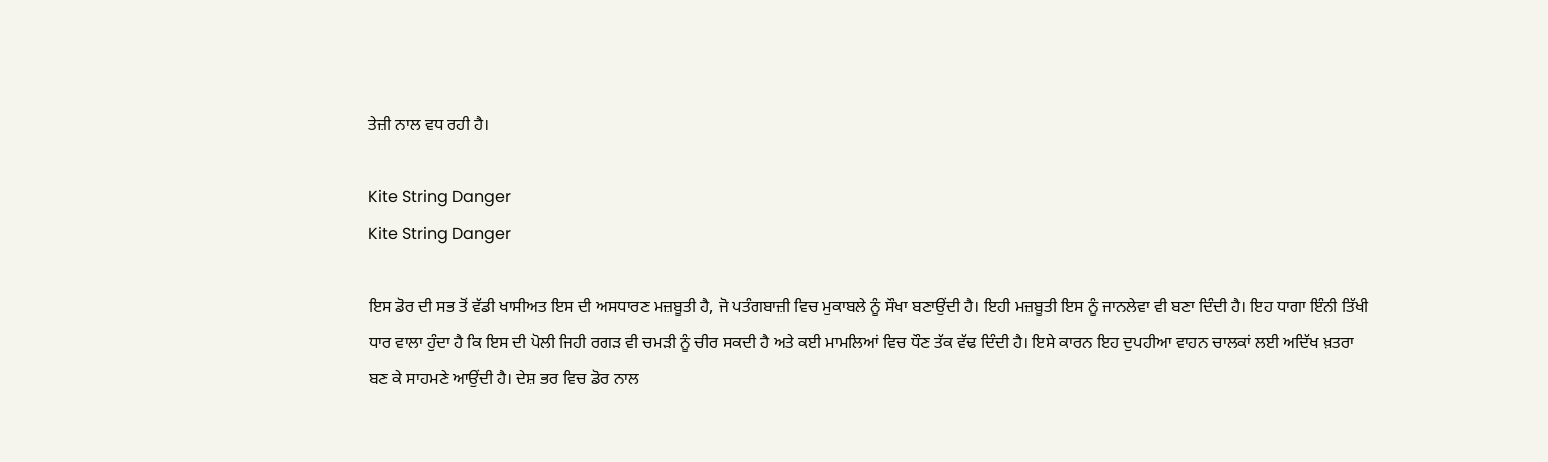ਤੇਜ਼ੀ ਨਾਲ ਵਧ ਰਹੀ ਹੈ।

Kite String Danger
Kite String Danger

ਇਸ ਡੋਰ ਦੀ ਸਭ ਤੋਂ ਵੱਡੀ ਖਾਸੀਅਤ ਇਸ ਦੀ ਅਸਧਾਰਣ ਮਜ਼ਬੂਤੀ ਹੈ, ਜੋ ਪਤੰਗਬਾਜ਼ੀ ਵਿਚ ਮੁਕਾਬਲੇ ਨੂੰ ਸੌਖਾ ਬਣਾਉਂਦੀ ਹੈ। ਇਹੀ ਮਜ਼ਬੂਤੀ ਇਸ ਨੂੰ ਜਾਨਲੇਵਾ ਵੀ ਬਣਾ ਦਿੰਦੀ ਹੈ। ਇਹ ਧਾਗਾ ਇੰਨੀ ਤਿੱਖੀ ਧਾਰ ਵਾਲਾ ਹੁੰਦਾ ਹੈ ਕਿ ਇਸ ਦੀ ਪੋਲੀ ਜਿਹੀ ਰਗੜ ਵੀ ਚਮੜੀ ਨੂੰ ਚੀਰ ਸਕਦੀ ਹੈ ਅਤੇ ਕਈ ਮਾਮਲਿਆਂ ਵਿਚ ਧੌਣ ਤੱਕ ਵੱਢ ਦਿੰਦੀ ਹੈ। ਇਸੇ ਕਾਰਨ ਇਹ ਦੁਪਹੀਆ ਵਾਹਨ ਚਾਲਕਾਂ ਲਈ ਅਦਿੱਖ ਖ਼ਤਰਾ ਬਣ ਕੇ ਸਾਹਮਣੇ ਆਉਂਦੀ ਹੈ। ਦੇਸ਼ ਭਰ ਵਿਚ ਡੋਰ ਨਾਲ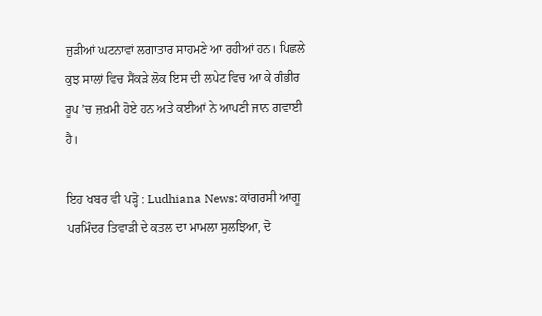ਜੁੜੀਆਂ ਘਟਨਾਵਾਂ ਲਗਾਤਾਰ ਸਾਹਮਣੇ ਆ ਰਹੀਆਂ ਹਨ। ਪਿਛਲੇ ਕੁਝ ਸਾਲਾਂ ਵਿਚ ਸੈਂਕੜੇ ਲੋਕ ਇਸ ਦੀ ਲਪੇਟ ਵਿਚ ਆ ਕੇ ਗੰਭੀਰ ਰੂਪ ’ਚ ਜ਼ਖ਼ਮੀ ਹੋਏ ਹਨ ਅਤੇ ਕਈਆਂ ਨੇ ਆਪਣੀ ਜਾਨ ਗਵਾਈ ਹੈ।

ਇਹ ਖਬਰ ਵੀ ਪੜ੍ਹੋ : Ludhiana News: ਕਾਂਗਰਸੀ ਆਗੂ ਪਰਮਿੰਦਰ ਤਿਵਾੜੀ ਦੇ ਕਤਲ ਦਾ ਮਾਮਲਾ ਸੁਲਝਿਆ, ਦੋ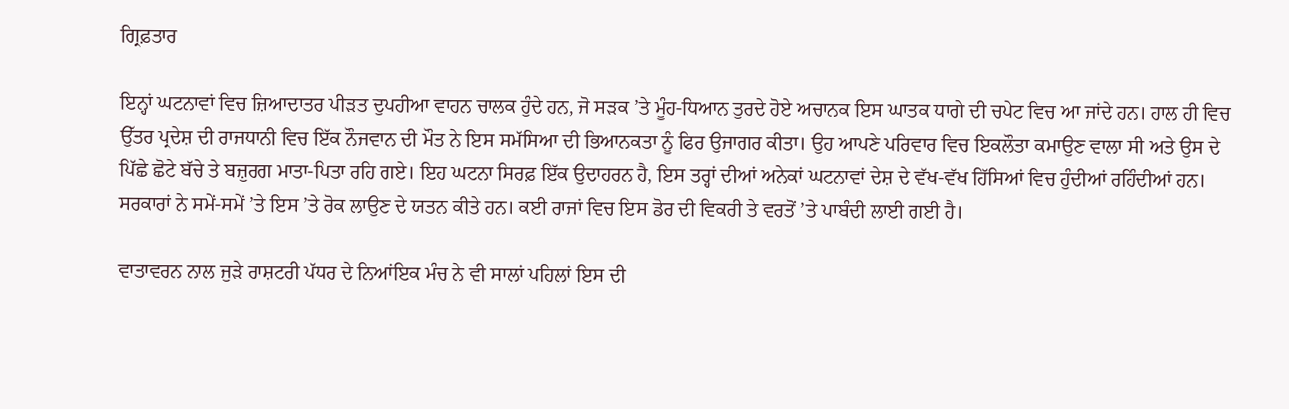ਗ੍ਰਿਫ਼ਤਾਰ

ਇਨ੍ਹਾਂ ਘਟਨਾਵਾਂ ਵਿਚ ਜ਼ਿਆਦਾਤਰ ਪੀੜਤ ਦੁਪਹੀਆ ਵਾਹਨ ਚਾਲਕ ਹੁੰਦੇ ਹਨ, ਜੋ ਸੜਕ ’ਤੇ ਮੂੰਹ-ਧਿਆਨ ਤੁਰਦੇ ਹੋਏ ਅਚਾਨਕ ਇਸ ਘਾਤਕ ਧਾਗੇ ਦੀ ਚਪੇਟ ਵਿਚ ਆ ਜਾਂਦੇ ਹਨ। ਹਾਲ ਹੀ ਵਿਚ ਉੱਤਰ ਪ੍ਰਦੇਸ਼ ਦੀ ਰਾਜਧਾਨੀ ਵਿਚ ਇੱਕ ਨੌਜਵਾਨ ਦੀ ਮੌਤ ਨੇ ਇਸ ਸਮੱਸਿਆ ਦੀ ਭਿਆਨਕਤਾ ਨੂੰ ਫਿਰ ਉਜਾਗਰ ਕੀਤਾ। ਉਹ ਆਪਣੇ ਪਰਿਵਾਰ ਵਿਚ ਇਕਲੌਤਾ ਕਮਾਉਣ ਵਾਲਾ ਸੀ ਅਤੇ ਉਸ ਦੇ ਪਿੱਛੇ ਛੋਟੇ ਬੱਚੇ ਤੇ ਬਜ਼ੁਰਗ ਮਾਤਾ-ਪਿਤਾ ਰਹਿ ਗਏ। ਇਹ ਘਟਨਾ ਸਿਰਫ਼ ਇੱਕ ਉਦਾਹਰਨ ਹੈ, ਇਸ ਤਰ੍ਹਾਂ ਦੀਆਂ ਅਨੇਕਾਂ ਘਟਨਾਵਾਂ ਦੇਸ਼ ਦੇ ਵੱਖ-ਵੱਖ ਹਿੱਸਿਆਂ ਵਿਚ ਹੁੰਦੀਆਂ ਰਹਿੰਦੀਆਂ ਹਨ। ਸਰਕਾਰਾਂ ਨੇ ਸਮੇਂ-ਸਮੇਂ ’ਤੇ ਇਸ ’ਤੇ ਰੋਕ ਲਾਉਣ ਦੇ ਯਤਨ ਕੀਤੇ ਹਨ। ਕਈ ਰਾਜਾਂ ਵਿਚ ਇਸ ਡੋਰ ਦੀ ਵਿਕਰੀ ਤੇ ਵਰਤੋਂ ’ਤੇ ਪਾਬੰਦੀ ਲਾਈ ਗਈ ਹੈ।

ਵਾਤਾਵਰਨ ਨਾਲ ਜੁੜੇ ਰਾਸ਼ਟਰੀ ਪੱਧਰ ਦੇ ਨਿਆਂਇਕ ਮੰਚ ਨੇ ਵੀ ਸਾਲਾਂ ਪਹਿਲਾਂ ਇਸ ਦੀ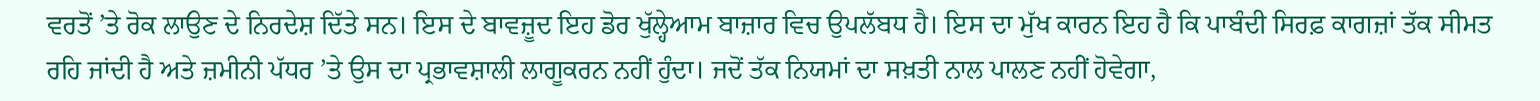ਵਰਤੋਂ ’ਤੇ ਰੋਕ ਲਾਉਣ ਦੇ ਨਿਰਦੇਸ਼ ਦਿੱਤੇ ਸਨ। ਇਸ ਦੇ ਬਾਵਜ਼ੂਦ ਇਹ ਡੋਰ ਖੁੱਲ੍ਹੇਆਮ ਬਾਜ਼ਾਰ ਵਿਚ ਉਪਲੱਬਧ ਹੈ। ਇਸ ਦਾ ਮੁੱਖ ਕਾਰਨ ਇਹ ਹੈ ਕਿ ਪਾਬੰਦੀ ਸਿਰਫ਼ ਕਾਗਜ਼ਾਂ ਤੱਕ ਸੀਮਤ ਰਹਿ ਜਾਂਦੀ ਹੈ ਅਤੇ ਜ਼ਮੀਨੀ ਪੱਧਰ ’ਤੇ ਉਸ ਦਾ ਪ੍ਰਭਾਵਸ਼ਾਲੀ ਲਾਗੂਕਰਨ ਨਹੀਂ ਹੁੰਦਾ। ਜਦੋਂ ਤੱਕ ਨਿਯਮਾਂ ਦਾ ਸਖ਼ਤੀ ਨਾਲ ਪਾਲਣ ਨਹੀਂ ਹੋਵੇਗਾ,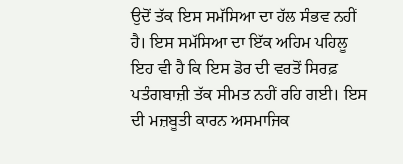ਉਦੋਂ ਤੱਕ ਇਸ ਸਮੱਸਿਆ ਦਾ ਹੱਲ ਸੰਭਵ ਨਹੀਂ ਹੈ। ਇਸ ਸਮੱਸਿਆ ਦਾ ਇੱਕ ਅਹਿਮ ਪਹਿਲੂ ਇਹ ਵੀ ਹੈ ਕਿ ਇਸ ਡੋਰ ਦੀ ਵਰਤੋਂ ਸਿਰਫ਼ ਪਤੰਗਬਾਜ਼ੀ ਤੱਕ ਸੀਮਤ ਨਹੀਂ ਰਹਿ ਗਈ। ਇਸ ਦੀ ਮਜ਼ਬੂਤੀ ਕਾਰਨ ਅਸਮਾਜਿਕ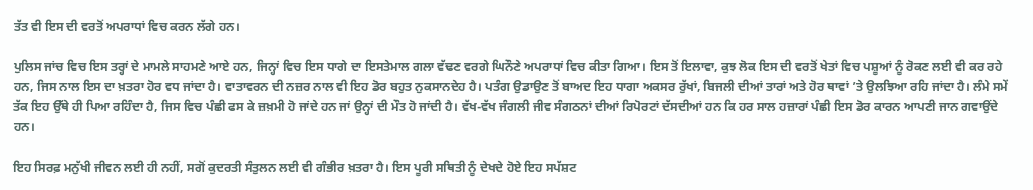ਤੱਤ ਵੀ ਇਸ ਦੀ ਵਰਤੋਂ ਅਪਰਾਧਾਂ ਵਿਚ ਕਰਨ ਲੱਗੇ ਹਨ।

ਪੁਲਿਸ ਜਾਂਚ ਵਿਚ ਇਸ ਤਰ੍ਹਾਂ ਦੇ ਮਾਮਲੇ ਸਾਹਮਣੇ ਆਏ ਹਨ, ਜਿਨ੍ਹਾਂ ਵਿਚ ਇਸ ਧਾਗੇ ਦਾ ਇਸਤੇਮਾਲ ਗਲਾ ਵੱਢਣ ਵਰਗੇ ਘਿਨੌਣੇ ਅਪਰਾਧਾਂ ਵਿਚ ਕੀਤਾ ਗਿਆ। ਇਸ ਤੋਂ ਇਲਾਵਾ, ਕੁਝ ਲੋਕ ਇਸ ਦੀ ਵਰਤੋਂ ਖੇਤਾਂ ਵਿਚ ਪਸ਼ੂਆਂ ਨੂੰ ਰੋਕਣ ਲਈ ਵੀ ਕਰ ਰਹੇ ਹਨ, ਜਿਸ ਨਾਲ ਇਸ ਦਾ ਖ਼ਤਰਾ ਹੋਰ ਵਧ ਜਾਂਦਾ ਹੈ। ਵਾਤਾਵਰਨ ਦੀ ਨਜ਼ਰ ਨਾਲ ਵੀ ਇਹ ਡੋਰ ਬਹੁਤ ਨੁਕਸਾਨਦੇਹ ਹੈ। ਪਤੰਗ ਉਡਾਉਣ ਤੋਂ ਬਾਅਦ ਇਹ ਧਾਗਾ ਅਕਸਰ ਰੁੱਖਾਂ, ਬਿਜਲੀ ਦੀਆਂ ਤਾਰਾਂ ਅਤੇ ਹੋਰ ਥਾਵਾਂ ’ਤੇ ਉਲਝਿਆ ਰਹਿ ਜਾਂਦਾ ਹੈ। ਲੰਮੇ ਸਮੇਂ ਤੱਕ ਇਹ ਉੱਥੇ ਹੀ ਪਿਆ ਰਹਿੰਦਾ ਹੈ, ਜਿਸ ਵਿਚ ਪੰਛੀ ਫਸ ਕੇ ਜ਼ਖ਼ਮੀ ਹੋ ਜਾਂਦੇ ਹਨ ਜਾਂ ਉਨ੍ਹਾਂ ਦੀ ਮੌਤ ਹੋ ਜਾਂਦੀ ਹੈ। ਵੱਖ-ਵੱਖ ਜੰਗਲੀ ਜੀਵ ਸੰਗਠਨਾਂ ਦੀਆਂ ਰਿਪੋਰਟਾਂ ਦੱਸਦੀਆਂ ਹਨ ਕਿ ਹਰ ਸਾਲ ਹਜ਼ਾਰਾਂ ਪੰਛੀ ਇਸ ਡੋਰ ਕਾਰਨ ਆਪਣੀ ਜਾਨ ਗਵਾਉਂਦੇ ਹਨ।

ਇਹ ਸਿਰਫ਼ ਮਨੁੱਖੀ ਜੀਵਨ ਲਈ ਹੀ ਨਹੀਂ, ਸਗੋਂ ਕੁਦਰਤੀ ਸੰਤੁਲਨ ਲਈ ਵੀ ਗੰਭੀਰ ਖ਼ਤਰਾ ਹੈ। ਇਸ ਪੂਰੀ ਸਥਿਤੀ ਨੂੰ ਦੇਖਦੇ ਹੋਏ ਇਹ ਸਪੱਸ਼ਟ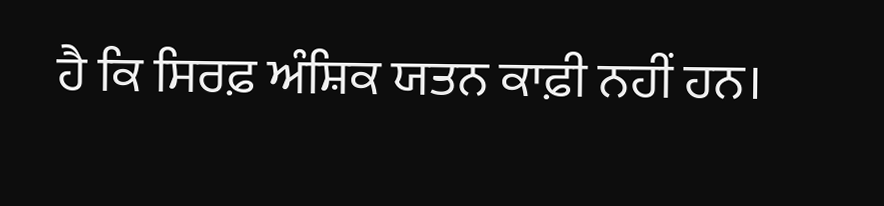ਹੈ ਕਿ ਸਿਰਫ਼ ਅੰਸ਼ਿਕ ਯਤਨ ਕਾਫ਼ੀ ਨਹੀਂ ਹਨ।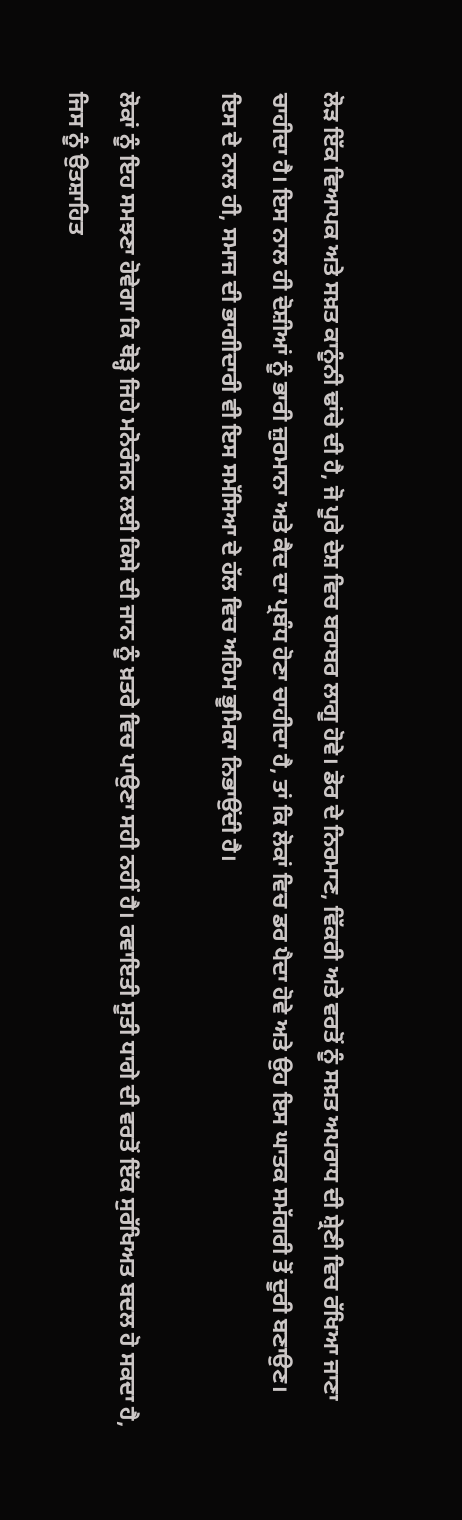ਲੋੜ ਇੱਕ ਵਿਆਪਕ ਅਤੇ ਸਖ਼ਤ ਕਾਨੂੰਨੀ ਢਾਂਚੇ ਦੀ ਹੈ, ਜੋ ਪੂਰੇ ਦੇਸ਼ ਵਿਚ ਬਰਾਬਰ ਲਾਗੂ ਹੋਵੇ। ਡੋਰ ਦੇ ਨਿਰਮਾਣ, ਵਿੱਕਰੀ ਅਤੇ ਵਰਤੋਂ ਨੂੰ ਸਖ਼ਤ ਅਪਰਾਧ ਦੀ ਸ਼੍ਰੇਣੀ ਵਿਚ ਰੱਖਿਆ ਜਾਣਾ ਚਾਹੀਦਾ ਹੈ। ਇਸ ਨਾਲ ਹੀ ਦੋਸ਼ੀਆਂ ਨੂੰ ਭਾਰੀ ਜ਼ੁਰਮਾਨਾ ਅਤੇ ਕੈਦ ਦਾ ਪ੍ਰਬੰਧ ਹੋਣਾ ਚਾਹੀਦਾ ਹੈ, ਤਾਂ ਕਿ ਲੋਕਾਂ ਵਿਚ ਡਰ ਪੈਦਾ ਹੋਵੇ ਅਤੇ ਉਹ ਇਸ ਘਾਤਕ ਸਮੱਗਰੀ ਤੋਂ ਦੂਰੀ ਬਣਾਉਣ। ਇਸ ਦੇ ਨਾਲ ਹੀ, ਸਮਾਜ ਦੀ ਭਾਗੀਦਾਰੀ ਵੀ ਇਸ ਸਮੱਸਿਆ ਦੇ ਹੱਲ ਵਿਚ ਅਹਿਮ ਭੂਮਿਕਾ ਨਿਭਾਉਂਦੀ ਹੈ।

ਲੋਕਾਂ ਨੂੰ ਇਹ ਸਮਝਣਾ ਹੋਵੇਗਾ ਕਿ ਥੋੜ੍ਹੇ ਜਿਹੇ ਮਨੋਰੰਜਨ ਲਈ ਕਿਸੇ ਦੀ ਜਾਨ ਨੂੰ ਖ਼ਤਰੇ ਵਿਚ ਪਾਉਣਾ ਸਹੀ ਨਹੀਂ ਹੈ। ਰਵਾਇਤੀ ਸੂਤੀ ਧਾਗੇ ਦੀ ਵਰਤੋਂ ਇੱਕ ਸੁਰੱਖਿਅਤ ਬਦਲ ਹੋ ਸਕਦਾ ਹੈ, ਜਿਸ ਨੂੰ ਉਤਸ਼ਾਹਿਤ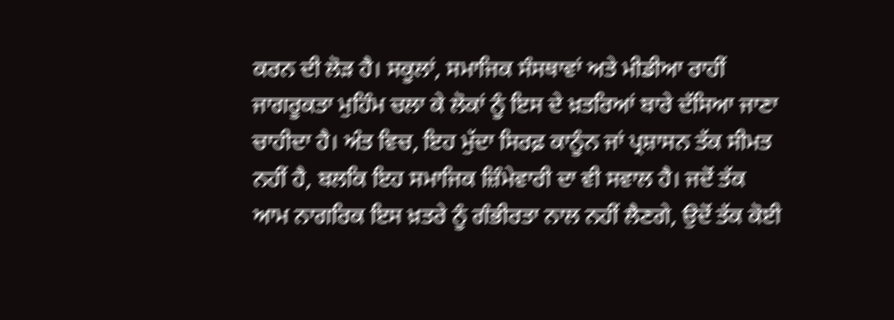ਕਰਨ ਦੀ ਲੋੜ ਹੈ। ਸਕੂਲਾਂ, ਸਮਾਜਿਕ ਸੰਸਥਾਵਾਂ ਅਤੇ ਮੀਡੀਆ ਰਾਹੀਂ ਜਾਗਰੂਕਤਾ ਮੁਹਿੰਮ ਚਲਾ ਕੇ ਲੋਕਾਂ ਨੂੰ ਇਸ ਦੇ ਖ਼ਤਰਿਆਂ ਬਾਰੇ ਦੱਸਿਆ ਜਾਣਾ ਚਾਹੀਦਾ ਹੈ। ਅੰਤ ਵਿਚ, ਇਹ ਮੁੱਦਾ ਸਿਰਫ਼ ਕਾਨੂੰਨ ਜਾਂ ਪ੍ਰਸ਼ਾਸਨ ਤੱਕ ਸੀਮਤ ਨਹੀਂ ਹੈ, ਬਲਕਿ ਇਹ ਸਮਾਜਿਕ ਜ਼ਿੰਮੇਵਾਰੀ ਦਾ ਵੀ ਸਵਾਲ ਹੈ। ਜਦੋਂ ਤੱਕ ਆਮ ਨਾਗਰਿਕ ਇਸ ਖ਼ਤਰੇ ਨੂੰ ਗੰਭੀਰਤਾ ਨਾਲ ਨਹੀਂ ਲੈਣਗੇ, ਉਦੋਂ ਤੱਕ ਕੋਈ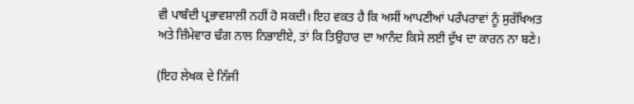ਵੀ ਪਾਬੰਦੀ ਪ੍ਰਭਾਵਸ਼ਾਲੀ ਨਹੀਂ ਹੋ ਸਕਦੀ। ਇਹ ਵਕਤ ਹੈ ਕਿ ਅਸੀਂ ਆਪਣੀਆਂ ਪਰੰਪਰਾਵਾਂ ਨੂੰ ਸੁਰੱਖਿਅਤ ਅਤੇ ਜ਼ਿੰਮੇਵਾਰ ਢੰਗ ਨਾਲ ਨਿਭਾਈਏ, ਤਾਂ ਕਿ ਤਿਉਹਾਰ ਦਾ ਆਨੰਦ ਕਿਸੇ ਲਈ ਦੁੱਖ ਦਾ ਕਾਰਨ ਨਾ ਬਣੇ।

(ਇਹ ਲੇਖਕ ਦੇ ਨਿੱਜੀ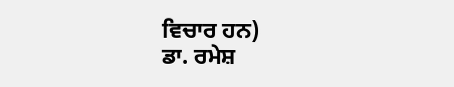ਵਿਚਾਰ ਹਨ)
ਡਾ. ਰਮੇਸ਼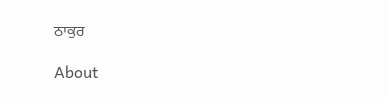ਠਾਕੁਰ

About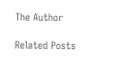The Author

Related Posts